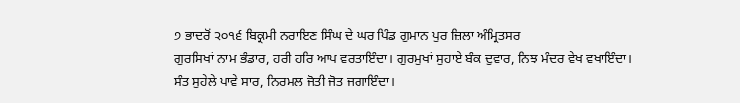੭ ਭਾਦਰੋਂ ੨੦੧੬ ਬਿਕ੍ਰਮੀ ਨਰਾਇਣ ਸਿੰਘ ਦੇ ਘਰ ਪਿੰਡ ਗੁਮਾਨ ਪੁਰ ਜ਼ਿਲਾ ਅੰਮ੍ਰਿਤਸਰ
ਗੁਰਸਿਖਾਂ ਨਾਮ ਭੰਡਾਰ, ਹਰੀ ਹਰਿ ਆਪ ਵਰਤਾਇੰਦਾ। ਗੁਰਮੁਖਾਂ ਸੁਹਾਏ ਬੰਕ ਦੁਵਾਰ, ਨਿਝ ਮੰਦਰ ਵੇਖ ਵਖਾਇੰਦਾ। ਸੰਤ ਸੁਹੇਲੇ ਪਾਵੇ ਸਾਰ, ਨਿਰਮਲ ਜੋਤੀ ਜੋਤ ਜਗਾਇੰਦਾ।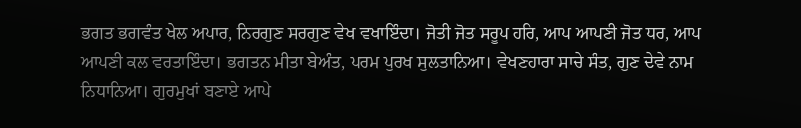ਭਗਤ ਭਗਵੰਤ ਖੇਲ ਅਪਾਰ, ਨਿਰਗੁਣ ਸਰਗੁਣ ਵੇਖ ਵਖਾਇੰਦਾ। ਜੋਤੀ ਜੋਤ ਸਰੂਪ ਹਰਿ, ਆਪ ਆਪਣੀ ਜੋਤ ਧਰ, ਆਪ ਆਪਣੀ ਕਲ ਵਰਤਾਇੰਦਾ। ਭਗਤਨ ਮੀਤਾ ਬੇਅੰਤ, ਪਰਮ ਪੁਰਖ ਸੁਲਤਾਨਿਆ। ਵੇਖਣਹਾਰਾ ਸਾਚੇ ਸੰਤ, ਗੁਣ ਦੇਵੇ ਨਾਮ ਨਿਧਾਨਿਆ। ਗੁਰਮੁਖਾਂ ਬਣਾਏ ਆਪੇ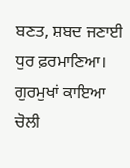ਬਣਤ, ਸ਼ਬਦ ਜਣਾਈ ਧੁਰ ਫ਼ਰਮਾਣਿਆ। ਗੁਰਮੁਖਾਂ ਕਾਇਆ ਚੋਲੀ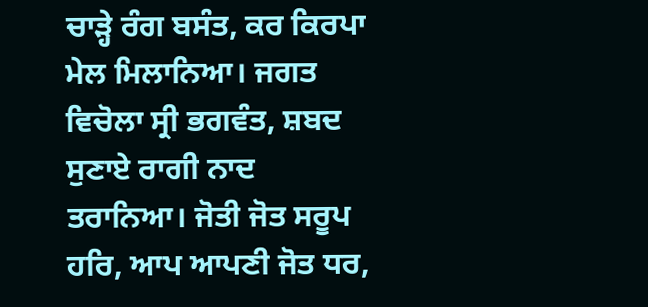ਚਾੜ੍ਹੇ ਰੰਗ ਬਸੰਤ, ਕਰ ਕਿਰਪਾ ਮੇਲ ਮਿਲਾਨਿਆ। ਜਗਤ ਵਿਚੋਲਾ ਸ੍ਰੀ ਭਗਵੰਤ, ਸ਼ਬਦ ਸੁਣਾਏ ਰਾਗੀ ਨਾਦ ਤਰਾਨਿਆ। ਜੋਤੀ ਜੋਤ ਸਰੂਪ ਹਰਿ, ਆਪ ਆਪਣੀ ਜੋਤ ਧਰ,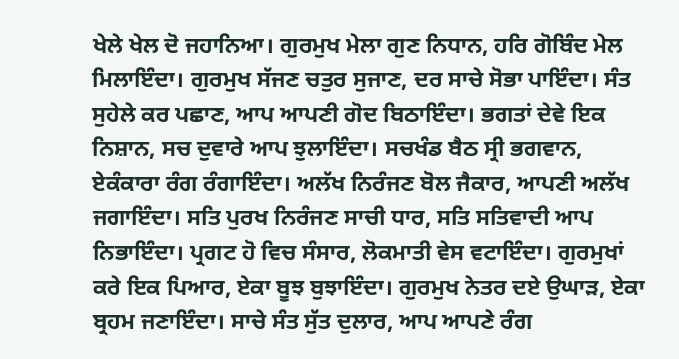ਖੇਲੇ ਖੇਲ ਦੋ ਜਹਾਨਿਆ। ਗੁਰਮੁਖ ਮੇਲਾ ਗੁਣ ਨਿਧਾਨ, ਹਰਿ ਗੋਬਿੰਦ ਮੇਲ ਮਿਲਾਇੰਦਾ। ਗੁਰਮੁਖ ਸੱਜਣ ਚਤੁਰ ਸੁਜਾਣ, ਦਰ ਸਾਚੇ ਸੋਭਾ ਪਾਇੰਦਾ। ਸੰਤ ਸੁਹੇਲੇ ਕਰ ਪਛਾਣ, ਆਪ ਆਪਣੀ ਗੋਦ ਬਿਠਾਇੰਦਾ। ਭਗਤਾਂ ਦੇਵੇ ਇਕ ਨਿਸ਼ਾਨ, ਸਚ ਦੁਵਾਰੇ ਆਪ ਝੁਲਾਇੰਦਾ। ਸਚਖੰਡ ਬੈਠ ਸ੍ਰੀ ਭਗਵਾਨ, ਏਕੰਕਾਰਾ ਰੰਗ ਰੰਗਾਇੰਦਾ। ਅਲੱਖ ਨਿਰੰਜਣ ਬੋਲ ਜੈਕਾਰ, ਆਪਣੀ ਅਲੱਖ ਜਗਾਇੰਦਾ। ਸਤਿ ਪੁਰਖ ਨਿਰੰਜਣ ਸਾਚੀ ਧਾਰ, ਸਤਿ ਸਤਿਵਾਦੀ ਆਪ ਨਿਭਾਇੰਦਾ। ਪ੍ਰਗਟ ਹੋ ਵਿਚ ਸੰਸਾਰ, ਲੋਕਮਾਤੀ ਵੇਸ ਵਟਾਇੰਦਾ। ਗੁਰਮੁਖਾਂ ਕਰੇ ਇਕ ਪਿਆਰ, ਏਕਾ ਬੂਝ ਬੁਝਾਇੰਦਾ। ਗੁਰਮੁਖ ਨੇਤਰ ਦਏ ਉਘਾੜ, ਏਕਾ ਬ੍ਰਹਮ ਜਣਾਇੰਦਾ। ਸਾਚੇ ਸੰਤ ਸੁੱਤ ਦੁਲਾਰ, ਆਪ ਆਪਣੇ ਰੰਗ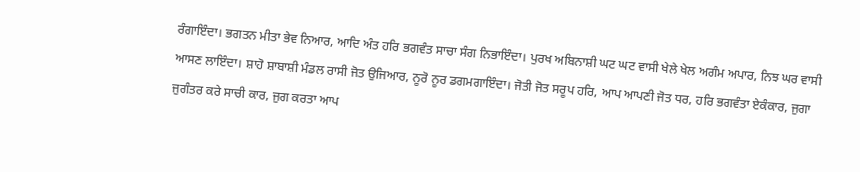ਰੰਗਾਇੰਦਾ। ਭਗਤਨ ਮੀਤਾ ਭੇਵ ਨਿਆਰ, ਆਦਿ ਅੰਤ ਹਰਿ ਭਗਵੰਤ ਸਾਚਾ ਸੰਗ ਨਿਭਾਇੰਦਾ। ਪੁਰਖ ਅਬਿਨਾਸ਼ੀ ਘਟ ਘਟ ਵਾਸੀ ਖੇਲੇ ਖੇਲ ਅਗੰਮ ਅਪਾਰ, ਨਿਝ ਘਰ ਵਾਸੀ ਆਸਣ ਲਾਇੰਦਾ। ਸ਼ਾਹੋ ਸ਼ਾਬਾਸ਼ੀ ਮੰਡਲ ਰਾਸੀ ਜੋਤ ਉਜਿਆਰ, ਨੂਰੋ ਨੂਰ ਡਗਮਗਾਇੰਦਾ। ਜੋਤੀ ਜੋਤ ਸਰੂਪ ਹਰਿ, ਆਪ ਆਪਣੀ ਜੋਤ ਧਰ, ਹਰਿ ਭਗਵੰਤਾ ਏਕੰਕਾਰ, ਜੁਗਾ ਜੁਗੰਤਰ ਕਰੇ ਸਾਚੀ ਕਾਰ, ਜੁਗ ਕਰਤਾ ਆਪ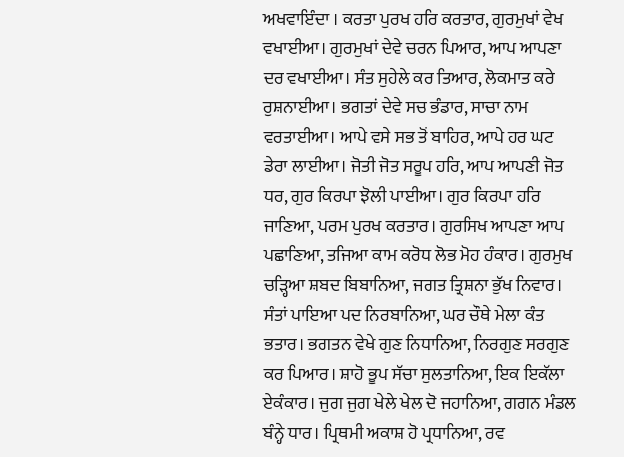ਅਖਵਾਇੰਦਾ । ਕਰਤਾ ਪੁਰਖ ਹਰਿ ਕਰਤਾਰ, ਗੁਰਮੁਖਾਂ ਵੇਖ ਵਖਾਈਆ। ਗੁਰਮੁਖਾਂ ਦੇਵੇ ਚਰਨ ਪਿਆਰ, ਆਪ ਆਪਣਾ ਦਰ ਵਖਾਈਆ। ਸੰਤ ਸੁਹੇਲੇ ਕਰ ਤਿਆਰ, ਲੋਕਮਾਤ ਕਰੇ ਰੁਸ਼ਨਾਈਆ। ਭਗਤਾਂ ਦੇਵੇ ਸਚ ਭੰਡਾਰ, ਸਾਚਾ ਨਾਮ ਵਰਤਾਈਆ। ਆਪੇ ਵਸੇ ਸਭ ਤੋਂ ਬਾਹਿਰ, ਆਪੇ ਹਰ ਘਟ ਡੇਰਾ ਲਾਈਆ। ਜੋਤੀ ਜੋਤ ਸਰੂਪ ਹਰਿ, ਆਪ ਆਪਣੀ ਜੋਤ ਧਰ, ਗੁਰ ਕਿਰਪਾ ਝੋਲੀ ਪਾਈਆ। ਗੁਰ ਕਿਰਪਾ ਹਰਿ ਜਾਣਿਆ, ਪਰਮ ਪੁਰਖ ਕਰਤਾਰ। ਗੁਰਸਿਖ ਆਪਣਾ ਆਪ ਪਛਾਣਿਆ, ਤਜਿਆ ਕਾਮ ਕਰੋਧ ਲੋਭ ਮੋਹ ਹੰਕਾਰ। ਗੁਰਮੁਖ ਚੜ੍ਹਿਆ ਸ਼ਬਦ ਬਿਬਾਨਿਆ, ਜਗਤ ਤ੍ਰਿਸ਼ਨਾ ਭੁੱਖ ਨਿਵਾਰ। ਸੰਤਾਂ ਪਾਇਆ ਪਦ ਨਿਰਬਾਨਿਆ, ਘਰ ਚੌਥੇ ਮੇਲਾ ਕੰਤ ਭਤਾਰ। ਭਗਤਨ ਵੇਖੇ ਗੁਣ ਨਿਧਾਨਿਆ, ਨਿਰਗੁਣ ਸਰਗੁਣ ਕਰ ਪਿਆਰ। ਸ਼ਾਹੋ ਭੂਪ ਸੱਚਾ ਸੁਲਤਾਨਿਆ, ਇਕ ਇਕੱਲਾ ਏਕੰਕਾਰ। ਜੁਗ ਜੁਗ ਖੇਲੇ ਖੇਲ ਦੋ ਜਹਾਨਿਆ, ਗਗਨ ਮੰਡਲ ਬੰਨ੍ਹੇ ਧਾਰ। ਪ੍ਰਿਥਮੀ ਅਕਾਸ਼ ਹੋ ਪ੍ਰਧਾਨਿਆ, ਰਵ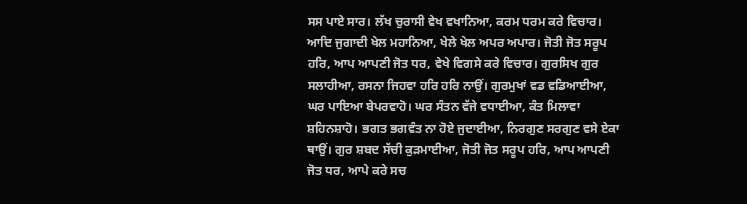ਸਸ ਪਾਏ ਸਾਰ। ਲੱਖ ਚੁਰਾਸੀ ਵੇਖ ਵਖਾਨਿਆ, ਕਰਮ ਧਰਮ ਕਰੇ ਵਿਚਾਰ। ਆਦਿ ਜੁਗਾਦੀ ਖੇਲ ਮਹਾਨਿਆ, ਖੇਲੇ ਖੇਲ ਅਪਰ ਅਪਾਰ। ਜੋਤੀ ਜੋਤ ਸਰੂਪ ਹਰਿ, ਆਪ ਆਪਣੀ ਜੋਤ ਧਰ, ਵੇਖੇ ਵਿਗਸੇ ਕਰੇ ਵਿਚਾਰ। ਗੁਰਸਿਖ ਗੁਰ ਸਲਾਹੀਆ, ਰਸਨਾ ਜਿਹਵਾ ਹਰਿ ਹਰਿ ਨਾਉਂ। ਗੁਰਮੁਖਾਂ ਵਡ ਵਡਿਆਈਆ, ਘਰ ਪਾਇਆ ਬੇਪਰਵਾਹੋ। ਘਰ ਸੰਤਨ ਵੱਜੇ ਵਧਾਈਆ, ਕੰਤ ਮਿਲਾਵਾ ਸ਼ਹਿਨਸ਼ਾਹੋ। ਭਗਤ ਭਗਵੰਤ ਨਾ ਹੋਏ ਜੁਦਾਈਆ, ਨਿਰਗੁਣ ਸਰਗੁਣ ਵਸੇ ਏਕਾ ਥਾਉਂ। ਗੁਰ ਸ਼ਬਦ ਸੱਚੀ ਕੁੜਮਾਈਆ, ਜੋਤੀ ਜੋਤ ਸਰੂਪ ਹਰਿ, ਆਪ ਆਪਣੀ ਜੋਤ ਧਰ, ਆਪੇ ਕਰੇ ਸਚ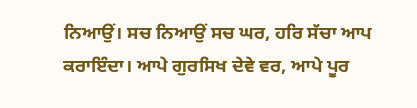ਨਿਆਉਂ। ਸਚ ਨਿਆਉਂ ਸਚ ਘਰ, ਹਰਿ ਸੱਚਾ ਆਪ ਕਰਾਇੰਦਾ। ਆਪੇ ਗੁਰਸਿਖ ਦੇਵੇ ਵਰ, ਆਪੇ ਪੂਰ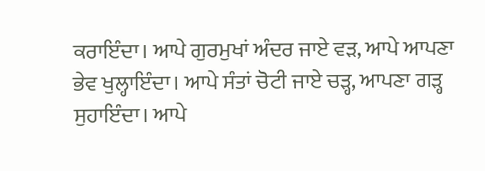ਕਰਾਇੰਦਾ। ਆਪੇ ਗੁਰਮੁਖਾਂ ਅੰਦਰ ਜਾਏ ਵੜ, ਆਪੇ ਆਪਣਾ ਭੇਵ ਖੁਲ੍ਹਾਇੰਦਾ। ਆਪੇ ਸੰਤਾਂ ਚੋਟੀ ਜਾਏ ਚੜ੍ਹ, ਆਪਣਾ ਗੜ੍ਹ ਸੁਹਾਇੰਦਾ। ਆਪੇ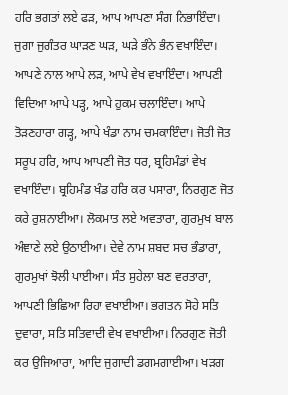ਹਰਿ ਭਗਤਾਂ ਲਏ ਫੜ, ਆਪ ਆਪਣਾ ਸੰਗ ਨਿਭਾਇੰਦਾ। ਜੁਗਾ ਜੁਗੰਤਰ ਘਾੜਣ ਘੜ, ਘੜੇ ਭੰਨੇ ਭੰਨ ਵਖਾਇੰਦਾ। ਆਪਣੇ ਨਾਲ ਆਪੇ ਲੜ, ਆਪੇ ਵੇਖ ਵਖਾਇੰਦਾ। ਆਪਣੀ ਵਿਦਿਆ ਆਪੇ ਪੜ੍ਹ, ਆਪੇ ਹੁਕਮ ਚਲਾਇੰਦਾ। ਆਪੇ ਤੋੜਣਹਾਰਾ ਗੜ੍ਹ, ਆਪੇ ਖੰਡਾ ਨਾਮ ਚਮਕਾਇੰਦਾ। ਜੋਤੀ ਜੋਤ ਸਰੂਪ ਹਰਿ, ਆਪ ਆਪਣੀ ਜੋਤ ਧਰ, ਬ੍ਰਹਿਮੰਡਾਂ ਵੇਖ ਵਖਾਇੰਦਾ। ਬ੍ਰਹਿਮੰਡ ਖੰਡ ਹਰਿ ਕਰ ਪਸਾਰਾ, ਨਿਰਗੁਣ ਜੋਤ ਕਰੇ ਰੁਸ਼ਨਾਈਆ। ਲੋਕਮਾਤ ਲਏ ਅਵਤਾਰਾ, ਗੁਰਮੁਖ ਬਾਲ ਅੰਞਾਣੇ ਲਏ ਉਠਾਈਆ। ਦੇਵੇ ਨਾਮ ਸ਼ਬਦ ਸਚ ਭੰਡਾਰਾ, ਗੁਰਮੁਖਾਂ ਝੋਲੀ ਪਾਈਆ। ਸੰਤ ਸੁਹੇਲਾ ਬਣ ਵਰਤਾਰਾ, ਆਪਣੀ ਭਿਛਿਆ ਰਿਹਾ ਵਖਾਈਆ। ਭਗਤਨ ਸੋਹੇ ਸਤਿ ਦੁਵਾਰਾ, ਸਤਿ ਸਤਿਵਾਦੀ ਵੇਖ ਵਖਾਈਆ। ਨਿਰਗੁਣ ਜੋਤੀ ਕਰ ਉਜਿਆਰਾ, ਆਦਿ ਜੁਗਾਦੀ ਡਗਮਗਾਈਆ। ਖੜਗ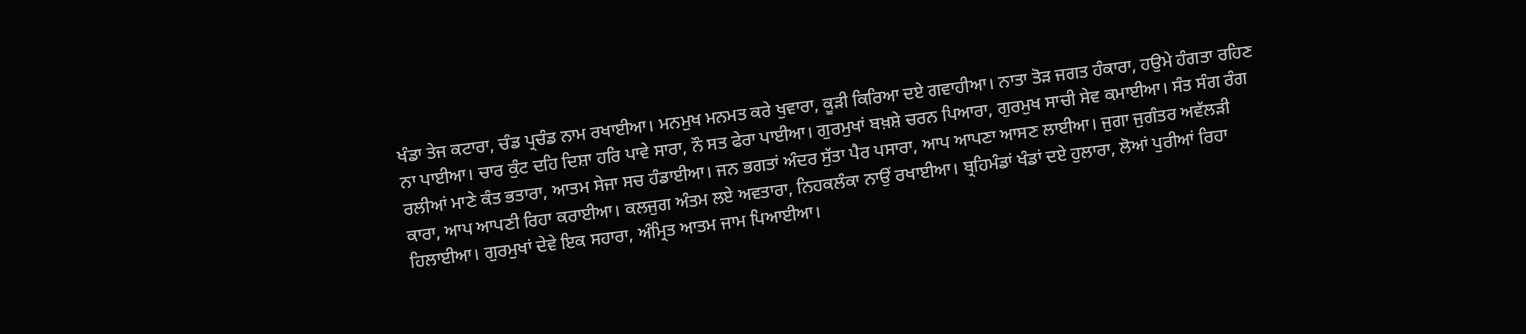ਖੰਡਾ ਤੇਜ ਕਟਾਰਾ, ਚੰਡ ਪ੍ਰਚੰਡ ਨਾਮ ਰਖਾਈਆ। ਮਨਮੁਖ ਮਨਮਤ ਕਰੇ ਖੁਵਾਰਾ, ਕੂੜੀ ਕਿਰਿਆ ਦਏ ਗਵਾਹੀਆ। ਨਾਤਾ ਤੋੜ ਜਗਤ ਹੰਕਾਰਾ, ਹਉਮੇ ਹੰਗਤਾ ਰਹਿਣ ਨਾ ਪਾਈਆ। ਚਾਰ ਕੁੰਟ ਦਹਿ ਦਿਸ਼ਾ ਹਰਿ ਪਾਵੇ ਸਾਰਾ, ਨੌ ਸਤ ਫੇਰਾ ਪਾਈਆ। ਗੁਰਮੁਖਾਂ ਬਖ਼ਸ਼ੇ ਚਰਨ ਪਿਆਰਾ, ਗੁਰਮੁਖ ਸਾਚੀ ਸੇਵ ਕਮਾਈਆ। ਸੰਤ ਸੰਗ ਰੰਗ ਰਲੀਆਂ ਮਾਣੇ ਕੰਤ ਭਤਾਰਾ, ਆਤਮ ਸੇਜਾ ਸਚ ਹੰਡਾਈਆ। ਜਨ ਭਗਤਾਂ ਅੰਦਰ ਸੁੱਤਾ ਪੈਰ ਪਸਾਰਾ, ਆਪ ਆਪਣਾ ਆਸਣ ਲਾਈਆ। ਜੁਗਾ ਜੁਗੰਤਰ ਅਵੱਲੜੀ ਕਾਰਾ, ਆਪ ਆਪਣੀ ਰਿਹਾ ਕਰਾਈਆ। ਕਲਜੁਗ ਅੰਤਮ ਲਏ ਅਵਤਾਰਾ, ਨਿਹਕਲੰਕਾ ਨਾਉਂ ਰਖਾਈਆ। ਬ੍ਰਹਿਮੰਡਾਂ ਖੰਡਾਂ ਦਏ ਹੁਲਾਰਾ, ਲੋਆਂ ਪੁਰੀਆਂ ਰਿਹਾ ਹਿਲਾਈਆ। ਗੁਰਮੁਖਾਂ ਦੇਵੇ ਇਕ ਸਹਾਰਾ, ਅੰਮ੍ਰਿਤ ਆਤਮ ਜਾਮ ਪਿਆਈਆ।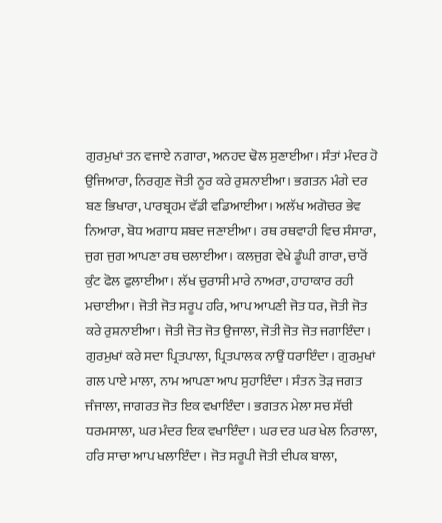ਗੁਰਮੁਖਾਂ ਤਨ ਵਜਾਏ ਨਗਾਰਾ, ਅਨਹਦ ਢੋਲ ਸੁਣਾਈਆ। ਸੰਤਾਂ ਮੰਦਰ ਹੋ ਉਜਿਆਰਾ, ਨਿਰਗੁਣ ਜੋਤੀ ਨੂਰ ਕਰੇ ਰੁਸ਼ਨਾਈਆ। ਭਗਤਨ ਮੰਗੇ ਦਰ ਬਣ ਭਿਖਾਰਾ, ਪਾਰਬ੍ਰਹਮ ਵੱਡੀ ਵਡਿਆਈਆ। ਅਲੱਖ ਅਗੋਚਰ ਭੇਵ ਨਿਆਰਾ, ਬੋਧ ਅਗਾਧ ਸ਼ਬਦ ਜਣਾਈਆ। ਰਥ ਰਥਵਾਹੀ ਵਿਚ ਸੰਸਾਰਾ, ਜੁਗ ਜੁਗ ਆਪਣਾ ਰਥ ਚਲਾਈਆ। ਕਲਜੁਗ ਵੇਖੇ ਡੂੰਘੀ ਗਾਰਾ, ਚਾਰੋਂ ਕੁੰਟ ਫੋਲ ਫੁਲਾਈਆ। ਲੱਖ ਚੁਰਾਸੀ ਮਾਰੇ ਨਾਅਰਾ, ਹਾਹਾਕਾਰ ਰਹੀ ਮਚਾਈਆ। ਜੋਤੀ ਜੋਤ ਸਰੂਪ ਹਰਿ, ਆਪ ਆਪਣੀ ਜੋਤ ਧਰ, ਜੋਤੀ ਜੋਤ ਕਰੇ ਰੁਸ਼ਨਾਈਆ। ਜੋਤੀ ਜੋਤ ਜੋਤ ਉਜਾਲਾ, ਜੋਤੀ ਜੋਤ ਜੋਤ ਜਗਾਇੰਦਾ। ਗੁਰਮੁਖਾਂ ਕਰੇ ਸਦਾ ਪ੍ਰਿਤਪਾਲਾ, ਪ੍ਰਿਤਪਾਲਕ ਨਾਉਂ ਧਰਾਇੰਦਾ। ਗੁਰਮੁਖਾਂ ਗਲ ਪਾਏ ਮਾਲਾ, ਨਾਮ ਆਪਣਾ ਆਪ ਸੁਹਾਇੰਦਾ। ਸੰਤਨ ਤੋੜ ਜਗਤ ਜੰਜਾਲਾ, ਜਾਗਰਤ ਜੋਤ ਇਕ ਵਖਾਇੰਦਾ। ਭਗਤਨ ਮੇਲਾ ਸਚ ਸੱਚੀ ਧਰਮਸਾਲਾ, ਘਰ ਮੰਦਰ ਇਕ ਵਖਾਇੰਦਾ। ਘਰ ਦਰ ਘਰ ਖੇਲ ਨਿਰਾਲਾ, ਹਰਿ ਸਾਚਾ ਆਪ ਖਲਾਇੰਦਾ। ਜੋਤ ਸਰੂਪੀ ਜੋਤੀ ਦੀਪਕ ਬਾਲਾ,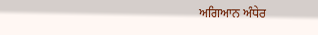ਅਗਿਆਨ ਅੰਧੇਰ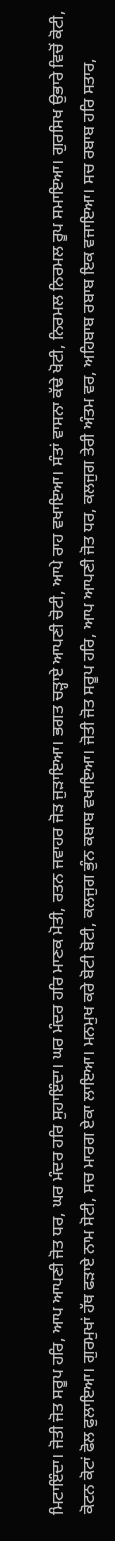ਮਿਟਾਇੰਦਾ। ਜੋਤੀ ਜੋਤ ਸਰੂਪ ਹਰਿ, ਆਪ ਆਪਣੀ ਜੋਤ ਧਰ, ਘਰ ਮੰਦਰ ਹਰਿ ਸੁਹਾਇੰਦਾ। ਘਰ ਮੰਦਰ ਹਰਿ ਮਾਣਕ ਮੋਤੀ, ਰਤਨ ਜਵਾਹਰ ਜੋੜ ਜੁੜਾਇਆ। ਭਗਤ ਚੜ੍ਹਾਏ ਆਪਣੀ ਚੋਟੀ, ਆਪੇ ਰਾਹ ਵਖਾਇਆ। ਸੰਤਾਂ ਵਾਸਨਾ ਕੱਢੇ ਖੋਟੀ, ਨਿਰਮਲ ਨਿਰਮਲ ਰੂਪ ਸਮਾਇਆ। ਗੁਰਸਿਖ ਉਭਾਰੇ ਵਿਚੋਂ ਕੋਟੀ, ਕੋਟਨ ਕੋਟਾਂ ਫੋਲ ਫੁਲਾਇਆ। ਗੁਰਮੁਖਾਂ ਹੱਥ ਫੜਾਏ ਨਾਮ ਸੋਟੀ, ਸਚ ਮਾਰਗ ਏਕਾ ਲਾਇਆ। ਮਨਮੁਖ ਕਰੇ ਬੋਟੀ ਬੋਟੀ, ਕਲਜੁਗ ਭੁੰਨ ਕਬਾਬ ਵਖਾਇਆ। ਜੋਤੀ ਜੋਤ ਸਰੂਪ ਹਰਿ, ਆਪ ਆਪਣੀ ਜੋਤ ਧਰ, ਕਲਜੁਗ ਤੇਰੀ ਅੰਤਮ ਵਰ, ਅਹਿਬਾਬ ਰਬਾਬ ਇਕ ਵਜਾਇਆ। ਸਚ ਰਬਾਬ ਹਰਿ ਸਤਾਰ,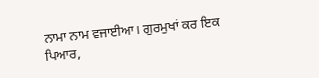ਨਾਮਾ ਨਾਮ ਵਜਾਈਆ। ਗੁਰਮੁਖਾਂ ਕਰ ਇਕ ਪਿਆਰ,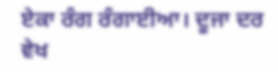ਏਕਾ ਰੰਗ ਰੰਗਾਈਆ। ਦੂਜਾ ਦਰ ਵੇਖ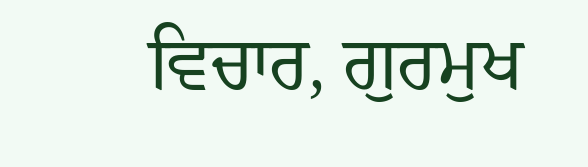ਵਿਚਾਰ, ਗੁਰਮੁਖ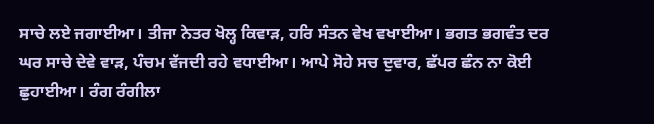ਸਾਚੇ ਲਏ ਜਗਾਈਆ। ਤੀਜਾ ਨੇਤਰ ਖੋਲ੍ਹ ਕਿਵਾੜ, ਹਰਿ ਸੰਤਨ ਵੇਖ ਵਖਾਈਆ। ਭਗਤ ਭਗਵੰਤ ਦਰ ਘਰ ਸਾਚੇ ਦੇਵੇ ਵਾੜ, ਪੰਚਮ ਵੱਜਦੀ ਰਹੇ ਵਧਾਈਆ। ਆਪੇ ਸੋਹੇ ਸਚ ਦੁਵਾਰ, ਛੱਪਰ ਛੰਨ ਨਾ ਕੋਈ ਛੁਹਾਈਆ। ਰੰਗ ਰੰਗੀਲਾ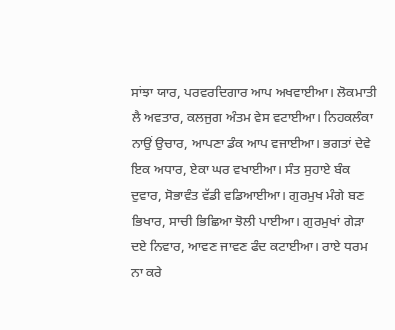ਸਾਂਝਾ ਯਾਰ, ਪਰਵਰਦਿਗਾਰ ਆਪ ਅਖਵਾਈਆ। ਲੋਕਮਾਤੀ ਲੈ ਅਵਤਾਰ, ਕਲਜੁਗ ਅੰਤਮ ਵੇਸ ਵਟਾਈਆ। ਨਿਹਕਲੰਕਾ ਨਾਉਂ ਉਚਾਰ, ਆਪਣਾ ਡੰਕ ਆਪ ਵਜਾਈਆ। ਭਗਤਾਂ ਦੇਵੇ ਇਕ ਅਧਾਰ, ਏਕਾ ਘਰ ਵਖਾਈਆ। ਸੰਤ ਸੁਹਾਏ ਬੰਕ ਦੁਵਾਰ, ਸੋਭਾਵੰਤ ਵੱਡੀ ਵਡਿਆਈਆ। ਗੁਰਮੁਖ ਮੰਗੇ ਬਣ ਭਿਖਾਰ, ਸਾਚੀ ਭਿਛਿਆ ਝੋਲੀ ਪਾਈਆ। ਗੁਰਮੁਖਾਂ ਗੇੜਾ ਦਏ ਨਿਵਾਰ, ਆਵਣ ਜਾਵਣ ਫੰਦ ਕਟਾਈਆ। ਰਾਏ ਧਰਮ ਨਾ ਕਰੇ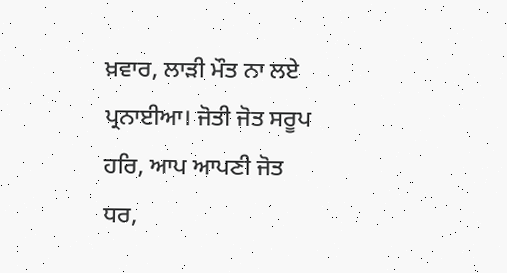ਖ਼ਵਾਰ, ਲਾੜੀ ਮੌਤ ਨਾ ਲਏ ਪ੍ਰਨਾਈਆ। ਜੋਤੀ ਜੋਤ ਸਰੂਪ ਹਰਿ, ਆਪ ਆਪਣੀ ਜੋਤ ਧਰ,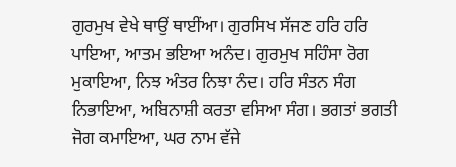ਗੁਰਮੁਖ ਵੇਖੇ ਥਾਉਂ ਥਾਈਂਆ। ਗੁਰਸਿਖ ਸੱਜਣ ਹਰਿ ਹਰਿ ਪਾਇਆ, ਆਤਮ ਭਇਆ ਅਨੰਦ। ਗੁਰਮੁਖ ਸਹਿੰਸਾ ਰੋਗ ਮੁਕਾਇਆ, ਨਿਝ ਅੰਤਰ ਨਿਝਾ ਨੰਦ। ਹਰਿ ਸੰਤਨ ਸੰਗ ਨਿਭਾਇਆ, ਅਬਿਨਾਸ਼ੀ ਕਰਤਾ ਵਸਿਆ ਸੰਗ। ਭਗਤਾਂ ਭਗਤੀ ਜੋਗ ਕਮਾਇਆ, ਘਰ ਨਾਮ ਵੱਜੇ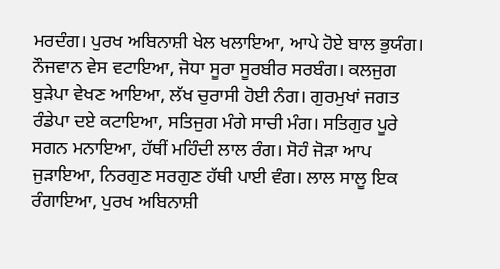ਮਰਦੰਗ। ਪੁਰਖ ਅਬਿਨਾਸ਼ੀ ਖੇਲ ਖਲਾਇਆ, ਆਪੇ ਹੋਏ ਬਾਲ ਭੁਯੰਗ। ਨੌਜਵਾਨ ਵੇਸ ਵਟਾਇਆ, ਜੋਧਾ ਸੂਰਾ ਸੂਰਬੀਰ ਸਰਬੰਗ। ਕਲਜੁਗ ਬੁੜੇਪਾ ਵੇਖਣ ਆਇਆ, ਲੱਖ ਚੁਰਾਸੀ ਹੋਈ ਨੰਗ। ਗੁਰਮੁਖਾਂ ਜਗਤ ਰੰਡੇਪਾ ਦਏ ਕਟਾਇਆ, ਸਤਿਜੁਗ ਮੰਗੇ ਸਾਚੀ ਮੰਗ। ਸਤਿਗੁਰ ਪੂਰੇ ਸਗਨ ਮਨਾਇਆ, ਹੱਥੀਂ ਮਹਿੰਦੀ ਲਾਲ ਰੰਗ। ਸੋਹੰ ਜੋੜਾ ਆਪ ਜੁੜਾਇਆ, ਨਿਰਗੁਣ ਸਰਗੁਣ ਹੱਥੀ ਪਾਈ ਵੰਗ। ਲਾਲ ਸਾਲੂ ਇਕ ਰੰਗਾਇਆ, ਪੁਰਖ ਅਬਿਨਾਸ਼ੀ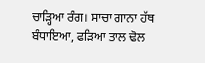ਚਾੜ੍ਹਿਆ ਰੰਗ। ਸਾਚਾ ਗਾਨਾ ਹੱਥ ਬੰਧਾਇਆ, ਫੜਿਆ ਤਾਲ ਢੋਲ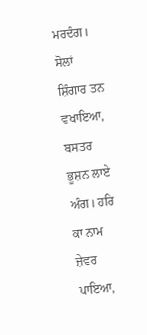ਮਰਦੰਗ। ਸੋਲਾਂ ਸ਼ਿੰਗਾਰ ਤਨ ਵਖਾਇਆ, ਬਸਤਰ ਭੂਸ਼ਨ ਲਾਏ ਅੰਗ। ਹਰਿ ਕਾ ਨਾਮ ਜ਼ੇਵਰ ਪਾਇਆ,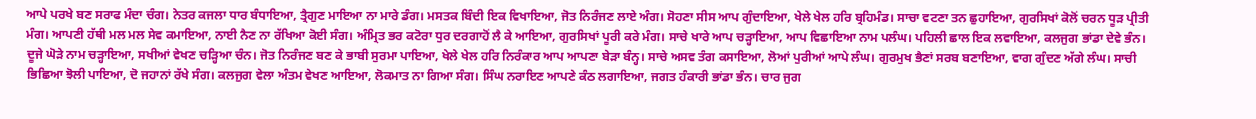ਆਪੇ ਪਰਖੇ ਬਣ ਸਰਾਫ ਮੰਦਾ ਚੰਗ। ਨੇਤਰ ਕਜਲਾ ਧਾਰ ਬੰਧਾਇਆ, ਤ੍ਰੈਗੁਣ ਮਾਇਆ ਨਾ ਮਾਰੇ ਡੰਗ। ਮਸਤਕ ਬਿੰਦੀ ਇਕ ਵਿਖਾਇਆ, ਜੋਤ ਨਿਰੰਜਣ ਲਾਏ ਅੰਗ। ਸੋਹਣਾ ਸੀਸ ਆਪ ਗੁੰਦਾਇਆ, ਖੇਲੇ ਖੇਲ ਹਰਿ ਬ੍ਰਹਿਮੰਡ। ਸਾਚਾ ਵਟਣਾ ਤਨ ਛੁਹਾਇਆ, ਗੁਰਸਿਖਾਂ ਕੋਲੋਂ ਚਰਨ ਧੂੜ ਪ੍ਰੀਤੀ ਮੰਗ। ਆਪਣੀ ਹੱਥੀ ਮਲ ਮਲ ਸੇਵ ਕਮਾਇਆ, ਨਾਈ ਨੈਣ ਨਾ ਰੱਖਿਆ ਕੋਈ ਸੰਗ। ਅੰਮ੍ਰਿਤ ਭਰ ਕਟੋਰਾ ਧੁਰ ਦਰਗਾਹੋਂ ਲੈ ਕੇ ਆਇਆ, ਗੁਰਸਿਖਾਂ ਪੂਰੀ ਕਰੇ ਮੰਗ। ਸਾਚੇ ਖਾਰੇ ਆਪ ਚੜ੍ਹਾਇਆ, ਆਪ ਵਿਛਾਇਆ ਨਾਮ ਪਲੰਘ। ਪਹਿਲੀ ਛਾਲ ਇਕ ਲਵਾਇਆ, ਕਲਜੁਗ ਭਾਂਡਾ ਦੇਵੇ ਭੰਨ। ਦੂਜੇ ਘੋੜੇ ਨਾਮ ਚੜ੍ਹਾਇਆ, ਸਖੀਆਂ ਵੇਖਣ ਚੜ੍ਹਿਆ ਚੰਨ। ਜੋਤ ਨਿਰੰਜਣ ਬਣ ਕੇ ਭਾਬੀ ਸੁਰਮਾ ਪਾਇਆ, ਖੇਲੇ ਖੇਲ ਹਰਿ ਨਿਰੰਕਾਰ ਆਪ ਆਪਣਾ ਬੇੜਾ ਬੰਨ੍ਹ। ਸਾਚੇ ਅਸਵ ਤੰਗ ਕਸਾਇਆ, ਲੋਆਂ ਪੁਰੀਆਂ ਆਪੇ ਲੰਘ। ਗੁਰਮੁਖ ਭੈਣਾਂ ਸਰਬ ਬਣਾਇਆ, ਵਾਗ ਗੁੰਦਣ ਅੱਗੇ ਲੰਘ। ਸਾਚੀ ਭਿਛਿਆ ਝੋਲੀ ਪਾਇਆ, ਦੋ ਜਹਾਨਾਂ ਰੱਖੇ ਸੰਗ। ਕਲਜੁਗ ਵੇਲਾ ਅੰਤਮ ਵੇਖਣ ਆਇਆ, ਲੋਕਮਾਤ ਨਾ ਗਿਆ ਸੰਗ। ਸਿੰਘ ਨਰਾਇਣ ਆਪਣੇ ਕੰਠ ਲਗਾਇਆ, ਜਗਤ ਹੰਕਾਰੀ ਭਾਂਡਾ ਭੰਨ। ਚਾਰ ਜੁਗ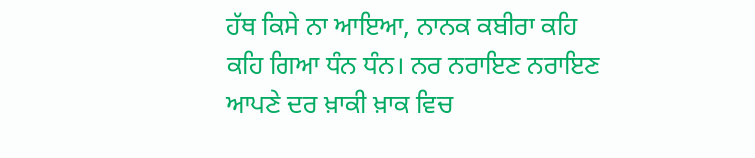ਹੱਥ ਕਿਸੇ ਨਾ ਆਇਆ, ਨਾਨਕ ਕਬੀਰਾ ਕਹਿ ਕਹਿ ਗਿਆ ਧੰਨ ਧੰਨ। ਨਰ ਨਰਾਇਣ ਨਰਾਇਣ ਆਪਣੇ ਦਰ ਖ਼ਾਕੀ ਖ਼ਾਕ ਵਿਚ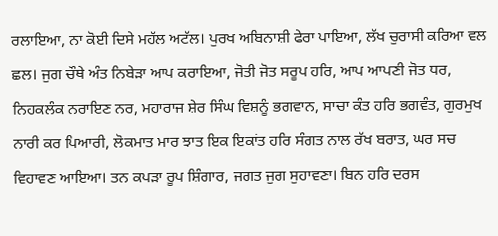ਰਲਾਇਆ, ਨਾ ਕੋਈ ਦਿਸੇ ਮਹੱਲ ਅਟੱਲ। ਪੁਰਖ ਅਬਿਨਾਸ਼ੀ ਫੇਰਾ ਪਾਇਆ, ਲੱਖ ਚੁਰਾਸੀ ਕਰਿਆ ਵਲ ਛਲ। ਜੁਗ ਚੌਥੇ ਅੰਤ ਨਿਬੇੜਾ ਆਪ ਕਰਾਇਆ, ਜੋਤੀ ਜੋਤ ਸਰੂਪ ਹਰਿ, ਆਪ ਆਪਣੀ ਜੋਤ ਧਰ, ਨਿਹਕਲੰਕ ਨਰਾਇਣ ਨਰ, ਮਹਾਰਾਜ ਸ਼ੇਰ ਸਿੰਘ ਵਿਸ਼ਨੂੰ ਭਗਵਾਨ, ਸਾਚਾ ਕੰਤ ਹਰਿ ਭਗਵੰਤ, ਗੁਰਮੁਖ ਨਾਰੀ ਕਰ ਪਿਆਰੀ, ਲੋਕਮਾਤ ਮਾਰ ਝਾਤ ਇਕ ਇਕਾਂਤ ਹਰਿ ਸੰਗਤ ਨਾਲ ਰੱਖ ਬਰਾਤ, ਘਰ ਸਚ ਵਿਹਾਵਣ ਆਇਆ। ਤਨ ਕਪੜਾ ਰੂਪ ਸ਼ਿੰਗਾਰ, ਜਗਤ ਜੁਗ ਸੁਹਾਵਣਾ। ਬਿਨ ਹਰਿ ਦਰਸ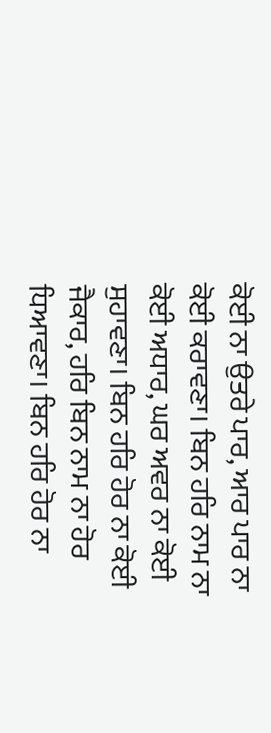ਕੋਈ ਨਾ ਉਤਰੇ ਪਾਰ, ਆਰ ਪਾਰ ਨਾ ਕੋਈ ਕਰਾਵਣਾ। ਬਿਨ ਹਰਿ ਨਾਮ ਨਾ ਕੋਈ ਅਧਾਰ, ਘਰ ਅਵਰ ਨਾ ਕੋਈ ਸੁਹਾਵਣਾ। ਬਿਨ ਹਰਿ ਹੋਰ ਨਾ ਕੋਈ ਜੈਕਾਰ, ਹਰਿ ਬਿਨ ਨਾਮ ਨਾ ਹੋਰ ਧਿਆਵਣਾ। ਬਿਨ ਹਰਿ ਹੋਰ ਨਾ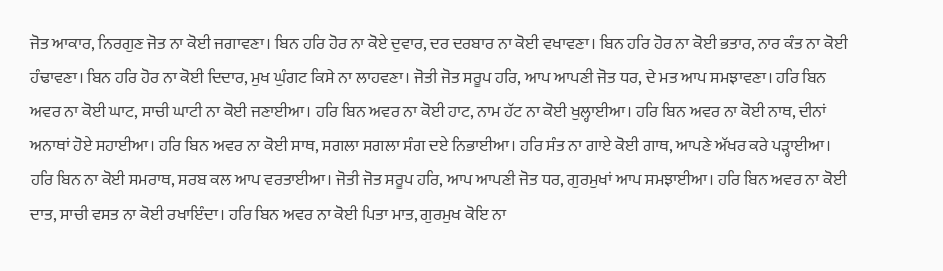ਜੋਤ ਆਕਾਰ, ਨਿਰਗੁਣ ਜੋਤ ਨਾ ਕੋਈ ਜਗਾਵਣਾ। ਬਿਨ ਹਰਿ ਹੋਰ ਨਾ ਕੋਏ ਦੁਵਾਰ, ਦਰ ਦਰਬਾਰ ਨਾ ਕੋਈ ਵਖਾਵਣਾ। ਬਿਨ ਹਰਿ ਹੋਰ ਨਾ ਕੋਈ ਭਤਾਰ, ਨਾਰ ਕੰਤ ਨਾ ਕੋਈ ਹੰਢਾਵਣਾ। ਬਿਨ ਹਰਿ ਹੋਰ ਨਾ ਕੋਈ ਦਿਦਾਰ, ਮੁਖ ਘੁੰਗਟ ਕਿਸੇ ਨਾ ਲਾਹਵਣਾ। ਜੋਤੀ ਜੋਤ ਸਰੂਪ ਹਰਿ, ਆਪ ਆਪਣੀ ਜੋਤ ਧਰ, ਦੇ ਮਤ ਆਪ ਸਮਝਾਵਣਾ। ਹਰਿ ਬਿਨ ਅਵਰ ਨਾ ਕੋਈ ਘਾਟ, ਸਾਚੀ ਘਾਟੀ ਨਾ ਕੋਈ ਜਣਾਈਆ। ਹਰਿ ਬਿਨ ਅਵਰ ਨਾ ਕੋਈ ਹਾਟ, ਨਾਮ ਹੱਟ ਨਾ ਕੋਈ ਖੁਲ੍ਹਾਈਆ। ਹਰਿ ਬਿਨ ਅਵਰ ਨਾ ਕੋਈ ਨਾਥ, ਦੀਨਾਂ ਅਨਾਥਾਂ ਹੋਏ ਸਹਾਈਆ। ਹਰਿ ਬਿਨ ਅਵਰ ਨਾ ਕੋਈ ਸਾਥ, ਸਗਲਾ ਸਗਲਾ ਸੰਗ ਦਏ ਨਿਭਾਈਆ। ਹਰਿ ਸੰਤ ਨਾ ਗਾਏ ਕੋਈ ਗਾਥ, ਆਪਣੇ ਅੱਖਰ ਕਰੇ ਪੜ੍ਹਾਈਆ। ਹਰਿ ਬਿਨ ਨਾ ਕੋਈ ਸਮਰਾਥ, ਸਰਬ ਕਲ ਆਪ ਵਰਤਾਈਆ। ਜੋਤੀ ਜੋਤ ਸਰੂਪ ਹਰਿ, ਆਪ ਆਪਣੀ ਜੋਤ ਧਰ, ਗੁਰਮੁਖਾਂ ਆਪ ਸਮਝਾਈਆ। ਹਰਿ ਬਿਨ ਅਵਰ ਨਾ ਕੋਈ ਦਾਤ, ਸਾਚੀ ਵਸਤ ਨਾ ਕੋਈ ਰਖਾਇੰਦਾ। ਹਰਿ ਬਿਨ ਅਵਰ ਨਾ ਕੋਈ ਪਿਤਾ ਮਾਤ, ਗੁਰਮੁਖ ਕੋਇ ਨਾ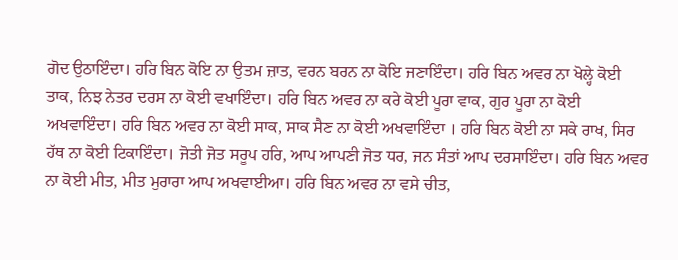ਗੋਦ ਉਠਾਇੰਦਾ। ਹਰਿ ਬਿਨ ਕੋਇ ਨਾ ਉਤਮ ਜ਼ਾਤ, ਵਰਨ ਬਰਨ ਨਾ ਕੋਇ ਜਣਾਇੰਦਾ। ਹਰਿ ਬਿਨ ਅਵਰ ਨਾ ਖੋਲ੍ਹੇ ਕੋਈ ਤਾਕ, ਨਿਝ ਨੇਤਰ ਦਰਸ ਨਾ ਕੋਈ ਵਖਾਇੰਦਾ। ਹਰਿ ਬਿਨ ਅਵਰ ਨਾ ਕਰੇ ਕੋਈ ਪੂਰਾ ਵਾਕ, ਗੁਰ ਪੂਰਾ ਨਾ ਕੋਈ ਅਖਵਾਇੰਦਾ। ਹਰਿ ਬਿਨ ਅਵਰ ਨਾ ਕੋਈ ਸਾਕ, ਸਾਕ ਸੈਣ ਨਾ ਕੋਈ ਅਖਵਾਇੰਦਾ । ਹਰਿ ਬਿਨ ਕੋਈ ਨਾ ਸਕੇ ਰਾਖ, ਸਿਰ ਹੱਥ ਨਾ ਕੋਈ ਟਿਕਾਇੰਦਾ। ਜੋਤੀ ਜੋਤ ਸਰੂਪ ਹਰਿ, ਆਪ ਆਪਣੀ ਜੋਤ ਧਰ, ਜਨ ਸੰਤਾਂ ਆਪ ਦਰਸਾਇੰਦਾ। ਹਰਿ ਬਿਨ ਅਵਰ ਨਾ ਕੋਈ ਮੀਤ, ਮੀਤ ਮੁਰਾਰਾ ਆਪ ਅਖਵਾਈਆ। ਹਰਿ ਬਿਨ ਅਵਰ ਨਾ ਵਸੇ ਚੀਤ,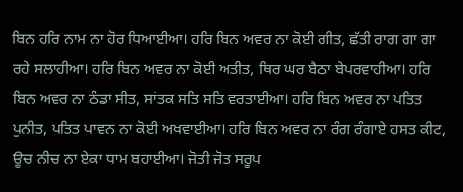ਬਿਨ ਹਰਿ ਨਾਮ ਨਾ ਹੋਰ ਧਿਆਈਆ। ਹਰਿ ਬਿਨ ਅਵਰ ਨਾ ਕੋਈ ਗੀਤ, ਛੱਤੀ ਰਾਗ ਗਾ ਗਾ ਰਹੇ ਸਲਾਹੀਆ। ਹਰਿ ਬਿਨ ਅਵਰ ਨਾ ਕੋਈ ਅਤੀਤ, ਥਿਰ ਘਰ ਬੈਠਾ ਬੇਪਰਵਾਹੀਆ। ਹਰਿ ਬਿਨ ਅਵਰ ਨਾ ਠੰਡਾ ਸੀਤ, ਸਾਂਤਕ ਸਤਿ ਸਤਿ ਵਰਤਾਈਆ। ਹਰਿ ਬਿਨ ਅਵਰ ਨਾ ਪਤਿਤ ਪੁਨੀਤ, ਪਤਿਤ ਪਾਵਨ ਨਾ ਕੋਈ ਅਖਵਾਈਆ। ਹਰਿ ਬਿਨ ਅਵਰ ਨਾ ਰੰਗ ਰੰਗਾਏ ਹਸਤ ਕੀਟ, ਊਚ ਨੀਚ ਨਾ ਏਕਾ ਧਾਮ ਬਹਾਈਆ। ਜੋਤੀ ਜੋਤ ਸਰੂਪ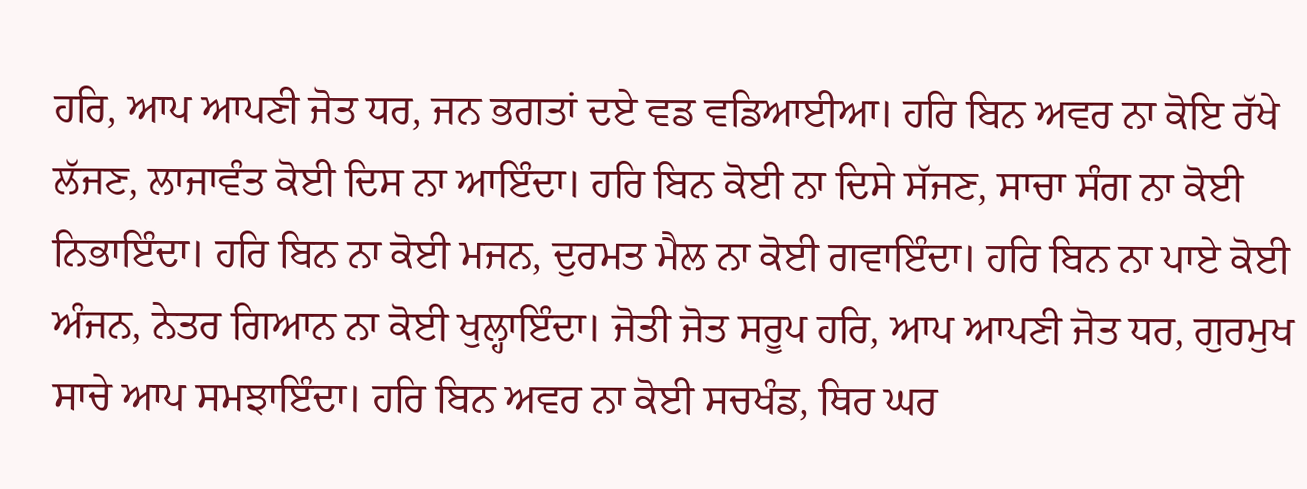ਹਰਿ, ਆਪ ਆਪਣੀ ਜੋਤ ਧਰ, ਜਨ ਭਗਤਾਂ ਦਏ ਵਡ ਵਡਿਆਈਆ। ਹਰਿ ਬਿਨ ਅਵਰ ਨਾ ਕੋਇ ਰੱਖੇ ਲੱਜਣ, ਲਾਜਾਵੰਤ ਕੋਈ ਦਿਸ ਨਾ ਆਇੰਦਾ। ਹਰਿ ਬਿਨ ਕੋਈ ਨਾ ਦਿਸੇ ਸੱਜਣ, ਸਾਚਾ ਸੰਗ ਨਾ ਕੋਈ ਨਿਭਾਇੰਦਾ। ਹਰਿ ਬਿਨ ਨਾ ਕੋਈ ਮਜਨ, ਦੁਰਮਤ ਮੈਲ ਨਾ ਕੋਈ ਗਵਾਇੰਦਾ। ਹਰਿ ਬਿਨ ਨਾ ਪਾਏ ਕੋਈ ਅੰਜਨ, ਨੇਤਰ ਗਿਆਨ ਨਾ ਕੋਈ ਖੁਲ੍ਹਾਇੰਦਾ। ਜੋਤੀ ਜੋਤ ਸਰੂਪ ਹਰਿ, ਆਪ ਆਪਣੀ ਜੋਤ ਧਰ, ਗੁਰਮੁਖ ਸਾਚੇ ਆਪ ਸਮਝਾਇੰਦਾ। ਹਰਿ ਬਿਨ ਅਵਰ ਨਾ ਕੋਈ ਸਚਖੰਡ, ਥਿਰ ਘਰ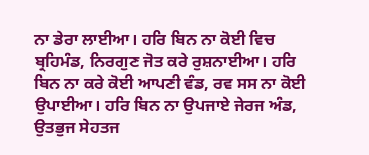ਨਾ ਡੇਰਾ ਲਾਈਆ। ਹਰਿ ਬਿਨ ਨਾ ਕੋਈ ਵਿਚ ਬ੍ਰਹਿਮੰਡ, ਨਿਰਗੁਣ ਜੋਤ ਕਰੇ ਰੁਸ਼ਨਾਈਆ। ਹਰਿ ਬਿਨ ਨਾ ਕਰੇ ਕੋਈ ਆਪਣੀ ਵੰਡ, ਰਵ ਸਸ ਨਾ ਕੋਈ ਉਪਾਈਆ। ਹਰਿ ਬਿਨ ਨਾ ਉਪਜਾਏ ਜੇਰਜ ਅੰਡ, ਉਤਭੁਜ ਸੇਹਤਜ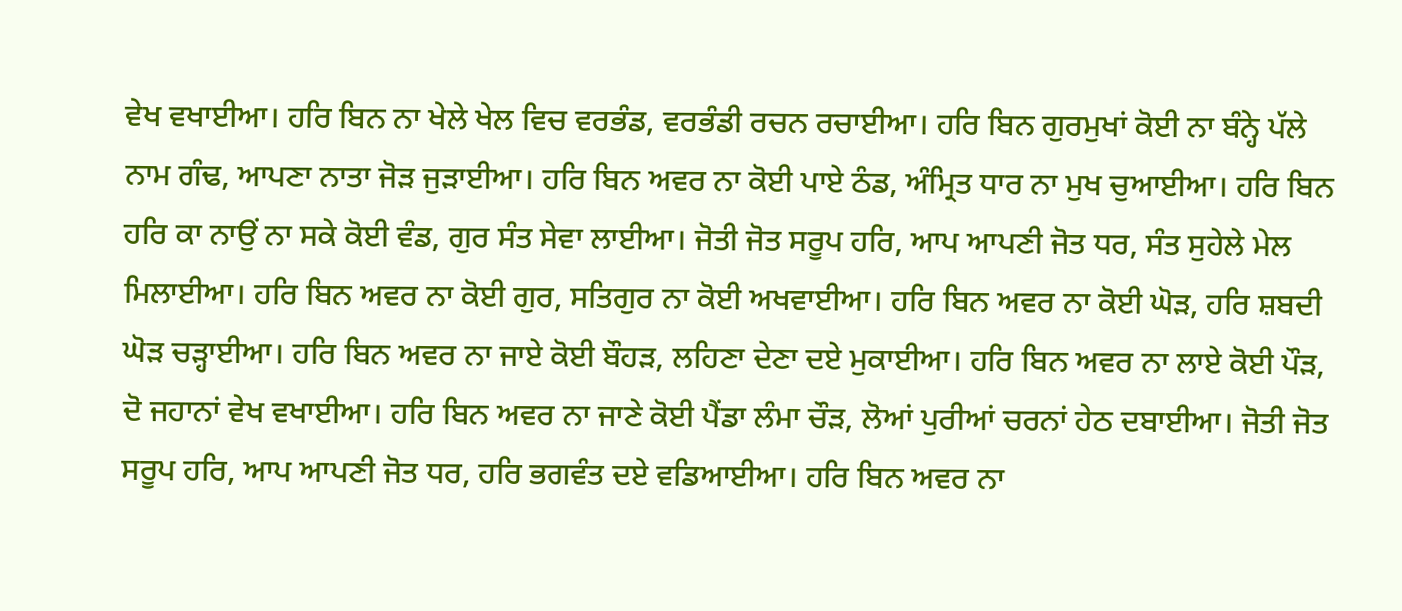ਵੇਖ ਵਖਾਈਆ। ਹਰਿ ਬਿਨ ਨਾ ਖੇਲੇ ਖੇਲ ਵਿਚ ਵਰਭੰਡ, ਵਰਭੰਡੀ ਰਚਨ ਰਚਾਈਆ। ਹਰਿ ਬਿਨ ਗੁਰਮੁਖਾਂ ਕੋਈ ਨਾ ਬੰਨ੍ਹੇ ਪੱਲੇ ਨਾਮ ਗੰਢ, ਆਪਣਾ ਨਾਤਾ ਜੋੜ ਜੁੜਾਈਆ। ਹਰਿ ਬਿਨ ਅਵਰ ਨਾ ਕੋਈ ਪਾਏ ਠੰਡ, ਅੰਮ੍ਰਿਤ ਧਾਰ ਨਾ ਮੁਖ ਚੁਆਈਆ। ਹਰਿ ਬਿਨ ਹਰਿ ਕਾ ਨਾਉਂ ਨਾ ਸਕੇ ਕੋਈ ਵੰਡ, ਗੁਰ ਸੰਤ ਸੇਵਾ ਲਾਈਆ। ਜੋਤੀ ਜੋਤ ਸਰੂਪ ਹਰਿ, ਆਪ ਆਪਣੀ ਜੋਤ ਧਰ, ਸੰਤ ਸੁਹੇਲੇ ਮੇਲ ਮਿਲਾਈਆ। ਹਰਿ ਬਿਨ ਅਵਰ ਨਾ ਕੋਈ ਗੁਰ, ਸਤਿਗੁਰ ਨਾ ਕੋਈ ਅਖਵਾਈਆ। ਹਰਿ ਬਿਨ ਅਵਰ ਨਾ ਕੋਈ ਘੋੜ, ਹਰਿ ਸ਼ਬਦੀ ਘੋੜ ਚੜ੍ਹਾਈਆ। ਹਰਿ ਬਿਨ ਅਵਰ ਨਾ ਜਾਏ ਕੋਈ ਬੌਹੜ, ਲਹਿਣਾ ਦੇਣਾ ਦਏ ਮੁਕਾਈਆ। ਹਰਿ ਬਿਨ ਅਵਰ ਨਾ ਲਾਏ ਕੋਈ ਪੌੜ, ਦੋ ਜਹਾਨਾਂ ਵੇਖ ਵਖਾਈਆ। ਹਰਿ ਬਿਨ ਅਵਰ ਨਾ ਜਾਣੇ ਕੋਈ ਪੈਂਡਾ ਲੰਮਾ ਚੌੜ, ਲੋਆਂ ਪੁਰੀਆਂ ਚਰਨਾਂ ਹੇਠ ਦਬਾਈਆ। ਜੋਤੀ ਜੋਤ ਸਰੂਪ ਹਰਿ, ਆਪ ਆਪਣੀ ਜੋਤ ਧਰ, ਹਰਿ ਭਗਵੰਤ ਦਏ ਵਡਿਆਈਆ। ਹਰਿ ਬਿਨ ਅਵਰ ਨਾ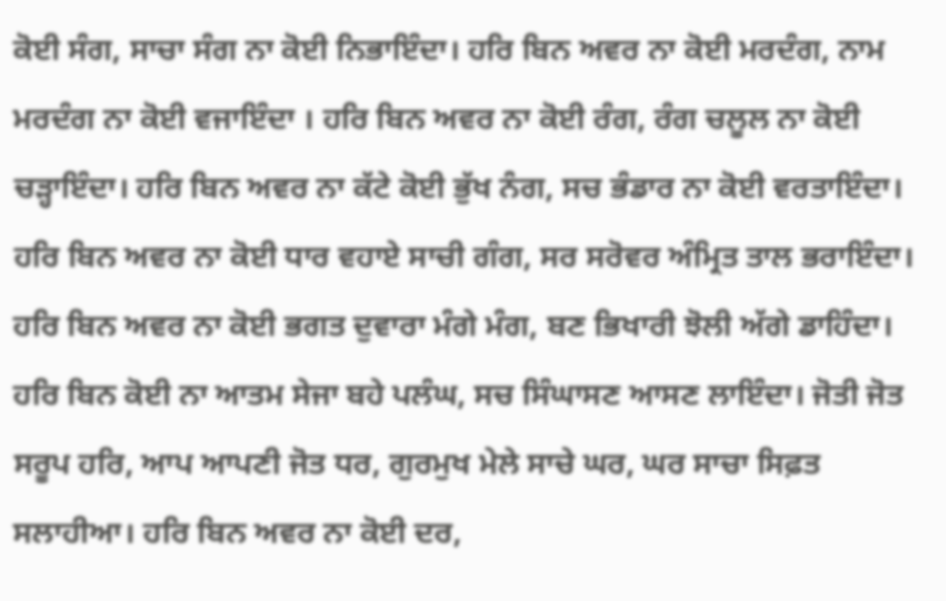ਕੋਈ ਸੰਗ, ਸਾਚਾ ਸੰਗ ਨਾ ਕੋਈ ਨਿਭਾਇੰਦਾ। ਹਰਿ ਬਿਨ ਅਵਰ ਨਾ ਕੋਈ ਮਰਦੰਗ, ਨਾਮ ਮਰਦੰਗ ਨਾ ਕੋਈ ਵਜਾਇੰਦਾ । ਹਰਿ ਬਿਨ ਅਵਰ ਨਾ ਕੋਈ ਰੰਗ, ਰੰਗ ਚਲੂਲ ਨਾ ਕੋਈ ਚੜ੍ਹਾਇੰਦਾ। ਹਰਿ ਬਿਨ ਅਵਰ ਨਾ ਕੱਟੇ ਕੋਈ ਭੁੱਖ ਨੰਗ, ਸਚ ਭੰਡਾਰ ਨਾ ਕੋਈ ਵਰਤਾਇੰਦਾ। ਹਰਿ ਬਿਨ ਅਵਰ ਨਾ ਕੋਈ ਧਾਰ ਵਹਾਏ ਸਾਚੀ ਗੰਗ, ਸਰ ਸਰੋਵਰ ਅੰਮ੍ਰਿਤ ਤਾਲ ਭਰਾਇੰਦਾ। ਹਰਿ ਬਿਨ ਅਵਰ ਨਾ ਕੋਈ ਭਗਤ ਦੁਵਾਰਾ ਮੰਗੇ ਮੰਗ, ਬਣ ਭਿਖਾਰੀ ਝੋਲੀ ਅੱਗੇ ਡਾਹਿੰਦਾ। ਹਰਿ ਬਿਨ ਕੋਈ ਨਾ ਆਤਮ ਸੇਜਾ ਬਹੇ ਪਲੰਘ, ਸਚ ਸਿੰਘਾਸਣ ਆਸਣ ਲਾਇੰਦਾ। ਜੋਤੀ ਜੋਤ ਸਰੂਪ ਹਰਿ, ਆਪ ਆਪਣੀ ਜੋਤ ਧਰ, ਗੁਰਮੁਖ ਮੇਲੇ ਸਾਚੇ ਘਰ, ਘਰ ਸਾਚਾ ਸਿਫ਼ਤ ਸਲਾਹੀਆ। ਹਰਿ ਬਿਨ ਅਵਰ ਨਾ ਕੋਈ ਦਰ,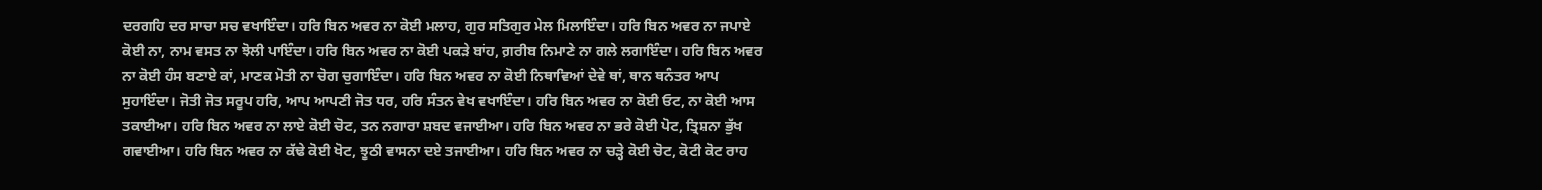ਦਰਗਹਿ ਦਰ ਸਾਚਾ ਸਚ ਵਖਾਇੰਦਾ। ਹਰਿ ਬਿਨ ਅਵਰ ਨਾ ਕੋਈ ਮਲਾਹ, ਗੁਰ ਸਤਿਗੁਰ ਮੇਲ ਮਿਲਾਇੰਦਾ। ਹਰਿ ਬਿਨ ਅਵਰ ਨਾ ਜਪਾਏ ਕੋਈ ਨਾ, ਨਾਮ ਵਸਤ ਨਾ ਝੋਲੀ ਪਾਇੰਦਾ। ਹਰਿ ਬਿਨ ਅਵਰ ਨਾ ਕੋਈ ਪਕੜੇ ਬਾਂਹ, ਗ਼ਰੀਬ ਨਿਮਾਣੇ ਨਾ ਗਲੇ ਲਗਾਇੰਦਾ। ਹਰਿ ਬਿਨ ਅਵਰ ਨਾ ਕੋਈ ਹੰਸ ਬਣਾਏ ਕਾਂ, ਮਾਣਕ ਮੋਤੀ ਨਾ ਚੋਗ ਚੁਗਾਇੰਦਾ। ਹਰਿ ਬਿਨ ਅਵਰ ਨਾ ਕੋਈ ਨਿਥਾਵਿਆਂ ਦੇਵੇ ਥਾਂ, ਥਾਨ ਥਨੰਤਰ ਆਪ ਸੁਹਾਇੰਦਾ। ਜੋਤੀ ਜੋਤ ਸਰੂਪ ਹਰਿ, ਆਪ ਆਪਣੀ ਜੋਤ ਧਰ, ਹਰਿ ਸੰਤਨ ਵੇਖ ਵਖਾਇੰਦਾ। ਹਰਿ ਬਿਨ ਅਵਰ ਨਾ ਕੋਈ ਓਟ, ਨਾ ਕੋਈ ਆਸ ਤਕਾਈਆ। ਹਰਿ ਬਿਨ ਅਵਰ ਨਾ ਲਾਏ ਕੋਈ ਚੋਟ, ਤਨ ਨਗਾਰਾ ਸ਼ਬਦ ਵਜਾਈਆ। ਹਰਿ ਬਿਨ ਅਵਰ ਨਾ ਭਰੇ ਕੋਈ ਪੋਟ, ਤ੍ਰਿਸ਼ਨਾ ਭੁੱਖ ਗਵਾਈਆ। ਹਰਿ ਬਿਨ ਅਵਰ ਨਾ ਕੱਢੇ ਕੋਈ ਖੋਟ, ਝੂਠੀ ਵਾਸਨਾ ਦਏ ਤਜਾਈਆ। ਹਰਿ ਬਿਨ ਅਵਰ ਨਾ ਚੜ੍ਹੇ ਕੋਈ ਚੋਟ, ਕੋਟੀ ਕੋਟ ਰਾਹ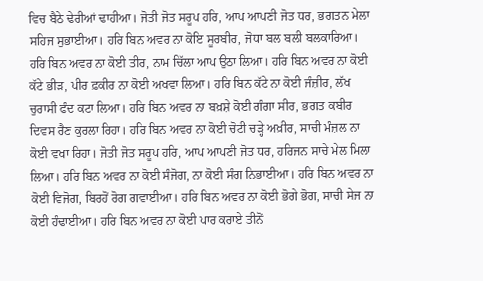ਵਿਚ ਬੈਠੇ ਢੇਰੀਆਂ ਢਾਹੀਆ। ਜੋਤੀ ਜੋਤ ਸਰੂਪ ਹਰਿ, ਆਪ ਆਪਣੀ ਜੋਤ ਧਰ, ਭਗਤਨ ਮੇਲਾ ਸਹਿਜ ਸੁਭਾਈਆ। ਹਰਿ ਬਿਨ ਅਵਰ ਨਾ ਕੋਇ ਸੂਰਬੀਰ, ਜੋਧਾ ਬਲ ਬਲੀ ਬਲਕਾਰਿਆ। ਹਰਿ ਬਿਨ ਅਵਰ ਨਾ ਕੋਈ ਤੀਰ, ਨਾਮ ਚਿੱਲਾ ਆਪ ਉਠਾ ਲਿਆ। ਹਰਿ ਬਿਨ ਅਵਰ ਨਾ ਕੋਈ ਕੱਟੇ ਭੀੜ, ਪੀਰ ਫ਼ਕੀਰ ਨਾ ਕੋਈ ਅਖਵਾ ਲਿਆ। ਹਰਿ ਬਿਨ ਕੱਟੇ ਨਾ ਕੋਈ ਜੰਜ਼ੀਰ, ਲੱਖ ਚੁਰਾਸੀ ਫੰਦ ਕਟਾ ਲਿਆ। ਹਰਿ ਬਿਨ ਅਵਰ ਨਾ ਬਖ਼ਸ਼ੇ ਕੋਈ ਗੰਗਾ ਸੀਰ, ਭਗਤ ਕਬੀਰ ਦਿਵਸ ਰੈਣ ਕੁਰਲਾ ਰਿਹਾ। ਹਰਿ ਬਿਨ ਅਵਰ ਨਾ ਕੋਈ ਚੋਟੀ ਚੜ੍ਹੇ ਅਖ਼ੀਰ, ਸਾਚੀ ਮੰਜ਼ਲ ਨਾ ਕੋਈ ਵਖਾ ਰਿਹਾ। ਜੋਤੀ ਜੋਤ ਸਰੂਪ ਹਰਿ, ਆਪ ਆਪਣੀ ਜੋਤ ਧਰ, ਹਰਿਜਨ ਸਾਚੇ ਮੇਲ ਮਿਲਾ ਲਿਆ। ਹਰਿ ਬਿਨ ਅਵਰ ਨਾ ਕੋਈ ਸੰਜੋਗ, ਨਾ ਕੋਈ ਸੰਗ ਨਿਭਾਈਆ। ਹਰਿ ਬਿਨ ਅਵਰ ਨਾ ਕੋਈ ਵਿਜੋਗ, ਬਿਰਹੋਂ ਰੋਗ ਗਵਾਈਆ। ਹਰਿ ਬਿਨ ਅਵਰ ਨਾ ਕੋਈ ਭੋਗੇ ਭੋਗ, ਸਾਚੀ ਸੇਜ ਨਾ ਕੋਈ ਹੰਢਾਈਆ। ਹਰਿ ਬਿਨ ਅਵਰ ਨਾ ਕੋਈ ਪਾਰ ਕਰਾਏ ਤੀਨੋਂ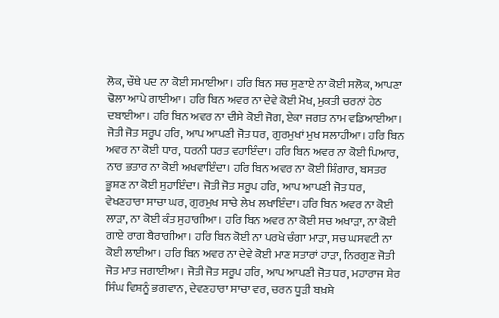ਲੋਕ, ਚੌਥੇ ਪਦ ਨਾ ਕੋਈ ਸਮਾਈਆ। ਹਰਿ ਬਿਨ ਸਚ ਸੁਣਾਏ ਨਾ ਕੋਈ ਸਲੋਕ, ਆਪਣਾ ਢੋਲਾ ਆਪੇ ਗਾਈਆ। ਹਰਿ ਬਿਨ ਅਵਰ ਨਾ ਦੇਵੇ ਕੋਈ ਮੋਖ, ਮੁਕਤੀ ਚਰਨਾਂ ਹੇਠ ਦਬਾਈਆ। ਹਰਿ ਬਿਨ ਅਵਰ ਨਾ ਦੀਸੇ ਕੋਈ ਜੋਗ, ਏਕਾ ਜਗਤ ਨਾਮ ਵਡਿਆਈਆ। ਜੋਤੀ ਜੋਤ ਸਰੂਪ ਹਰਿ, ਆਪ ਆਪਣੀ ਜੋਤ ਧਰ, ਗੁਰਮੁਖਾਂ ਮੁਖ ਸਲਾਹੀਆ। ਹਰਿ ਬਿਨ ਅਵਰ ਨਾ ਕੋਈ ਧਾਰ, ਧਰਨੀ ਧਰਤ ਵਹਾਇੰਦਾ। ਹਰਿ ਬਿਨ ਅਵਰ ਨਾ ਕੋਈ ਪਿਆਰ, ਨਾਰ ਭਤਾਰ ਨਾ ਕੋਈ ਅਖਵਾਇੰਦਾ। ਹਰਿ ਬਿਨ ਅਵਰ ਨਾ ਕੋਈ ਸ਼ਿੰਗਾਰ, ਬਸਤਰ ਭੂਸ਼ਣ ਨਾ ਕੋਈ ਸੁਹਾਇੰਦਾ। ਜੋਤੀ ਜੋਤ ਸਰੂਪ ਹਰਿ, ਆਪ ਆਪਣੀ ਜੋਤ ਧਰ, ਵੇਖਣਹਾਰਾ ਸਾਚਾ ਘਰ, ਗੁਰਮੁਖ ਸਾਚੇ ਲੇਖ ਲਖਾਇੰਦਾ। ਹਰਿ ਬਿਨ ਅਵਰ ਨਾ ਕੋਈ ਲਾੜਾ, ਨਾ ਕੋਈ ਕੰਤ ਸੁਹਾਗੀਆ। ਹਰਿ ਬਿਨ ਅਵਰ ਨਾ ਕੋਈ ਸਚ ਅਖਾੜਾ, ਨਾ ਕੋਈ ਗਾਏ ਰਾਗ ਬੈਰਾਗੀਆ। ਹਰਿ ਬਿਨ ਕੋਈ ਨਾ ਪਰਖੇ ਚੰਗਾ ਮਾੜਾ, ਸਚ ਘਸਵਟੀ ਨਾ ਕੋਈ ਲਾਈਆ। ਹਰਿ ਬਿਨ ਅਵਰ ਨਾ ਦੇਵੇ ਕੋਈ ਮਾਣ ਸਤਾਰਾਂ ਹਾੜਾ, ਨਿਰਗੁਣ ਜੋਤੀ ਜੋਤ ਮਾਤ ਜਗਾਈਆ। ਜੋਤੀ ਜੋਤ ਸਰੂਪ ਹਰਿ, ਆਪ ਆਪਣੀ ਜੋਤ ਧਰ, ਮਹਾਰਾਜ ਸ਼ੇਰ ਸਿੰਘ ਵਿਸ਼ਨੂੰ ਭਗਵਾਨ, ਦੇਵਣਹਾਰਾ ਸਾਚਾ ਵਰ, ਚਰਨ ਧੂੜੀ ਬਖ਼ਸ਼ੇ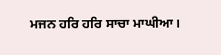ਮਜਨ ਹਰਿ ਹਰਿ ਸਾਚਾ ਮਾਘੀਆ।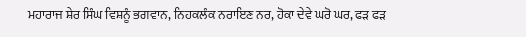ਮਹਾਰਾਜ ਸ਼ੇਰ ਸਿੰਘ ਵਿਸ਼ਨੂੰ ਭਗਵਾਨ, ਨਿਹਕਲੰਕ ਨਰਾਇਣ ਨਰ, ਹੋਕਾ ਦੇਵੇ ਘਰੋ ਘਰ, ਫੜ ਫੜ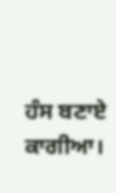ਹੰਸ ਬਣਾਏ ਕਾਗੀਆ।